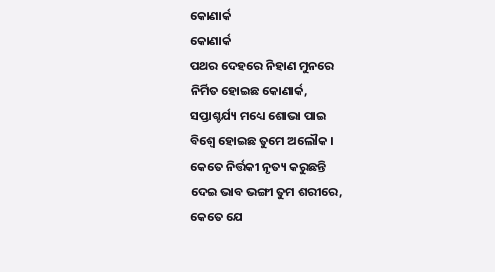କୋଣାର୍କ
କୋଣାର୍କ
ପଥର ଦେହରେ ନିହାଣ ମୁନରେ
ନିର୍ମିତ ହୋଇଛ କୋଣାର୍କ,
ସପ୍ତାଶ୍ଚର୍ଯ୍ୟ ମଧ୍ୟେ ଶୋଭା ପାଇ
ବିଶ୍ଵେ ହୋଇଛ ତୁମେ ଅଲୌକ ।
କେତେ ନିର୍ତ୍ତକୀ ନୃତ୍ୟ କରୁଛନ୍ତି
ଦେଇ ଭାବ ଭଙ୍ଗୀ ତୁମ ଶରୀରେ,
କେତେ ଯେ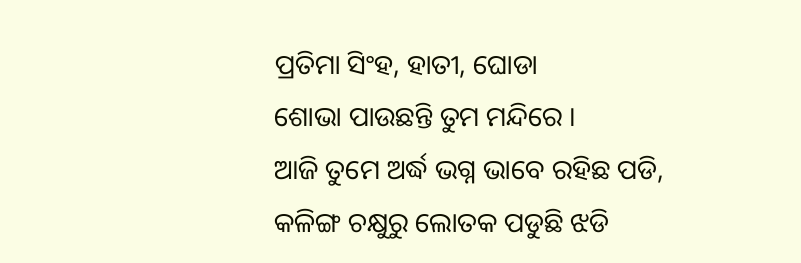ପ୍ରତିମା ସିଂହ, ହାତୀ, ଘୋଡା
ଶୋଭା ପାଉଛନ୍ତି ତୁମ ମନ୍ଦିରେ ।
ଆଜି ତୁମେ ଅର୍ଦ୍ଧ ଭଗ୍ନ ଭାବେ ରହିଛ ପଡି,
କଳିଙ୍ଗ ଚକ୍ଷୁରୁ ଲୋତକ ପଡୁଛି ଝଡି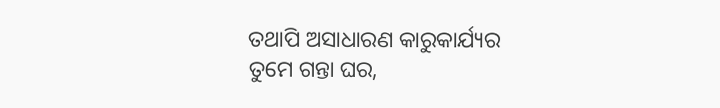ତଥାପି ଅସାଧାରଣ କାରୁକାର୍ଯ୍ୟର
ତୁମେ ଗନ୍ତା ଘର,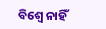ବିଶ୍ଵେ ନାହିଁ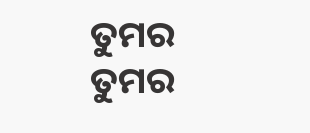ତୁମର
ତୁମର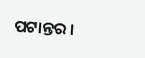ପଟାନ୍ତର ।